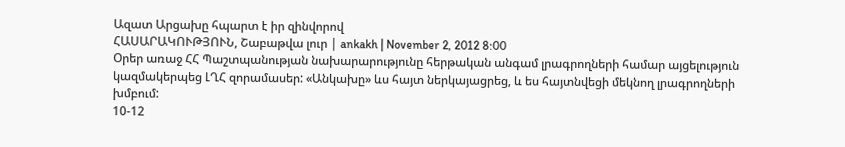Ազատ Արցախը հպարտ է իր զինվորով
ՀԱՍԱՐԱԿՈՒԹՅՈՒՆ, Շաբաթվա լուր | ankakh | November 2, 2012 8:00
Օրեր առաջ ՀՀ Պաշտպանության նախարարությունը հերթական անգամ լրագրողների համար այցելություն կազմակերպեց ԼՂՀ զորամասեր: «Անկախը» ևս հայտ ներկայացրեց, և ես հայտնվեցի մեկնող լրագրողների խմբում:
10-12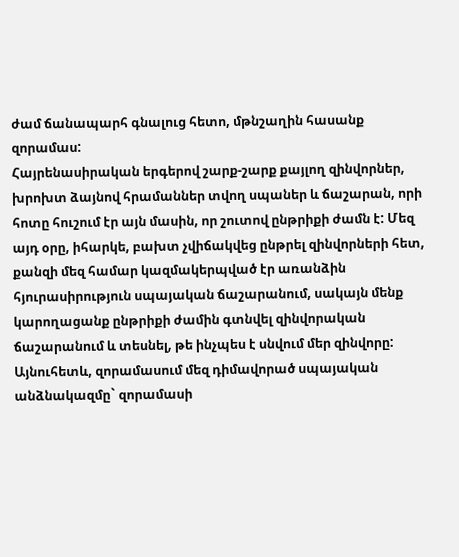ժամ ճանապարհ գնալուց հետո, մթնշաղին հասանք զորամաս:
Հայրենասիրական երգերով շարք-շարք քայլող զինվորներ, խրոխտ ձայնով հրամաններ տվող սպաներ և ճաշարան, որի հոտը հուշում էր այն մասին, որ շուտով ընթրիքի ժամն է: Մեզ այդ օրը, իհարկե, բախտ չվիճակվեց ընթրել զինվորների հետ, քանզի մեզ համար կազմակերպված էր առանձին հյուրասիրություն սպայական ճաշարանում, սակայն մենք կարողացանք ընթրիքի ժամին գտնվել զինվորական ճաշարանում և տեսնել, թե ինչպես է սնվում մեր զինվորը: Այնուհետև, զորամասում մեզ դիմավորած սպայական անձնակազմը` զորամասի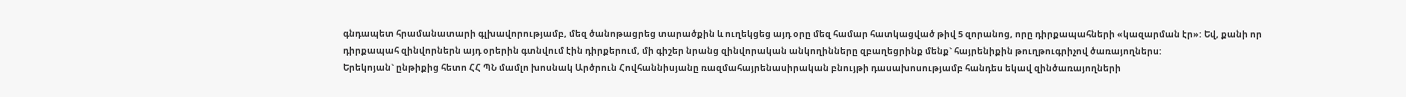գնդապետ հրամանատարի գլխավորությամբ, մեզ ծանոթացրեց տարածքին և ուղեկցեց այդ օրը մեզ համար հատկացված թիվ 5 զորանոց, որը դիրքապահների «կազարման էր»: Եվ, քանի որ դիրքապահ զինվորներն այդ օրերին գտնվում էին դիրքերում, մի գիշեր նրանց զինվորական անկողինները զբաղեցրինք մենք` հայրենիքին թուղթուգրիչով ծառայողներս:
Երեկոյան` ընթիքից հետո ՀՀ ՊՆ մամլո խոսնակ Արծրուն Հովհաննիսյանը ռազմահայրենասիրական բնույթի դասախոսությամբ հանդես եկավ զինծառայողների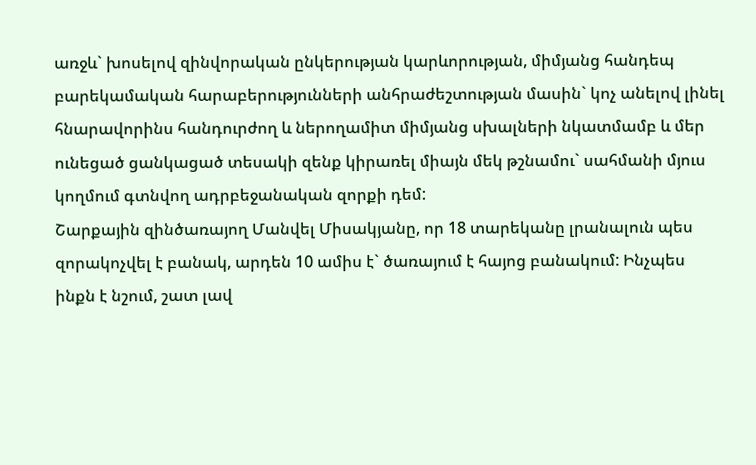առջև` խոսելով զինվորական ընկերության կարևորության, միմյանց հանդեպ բարեկամական հարաբերությունների անհրաժեշտության մասին` կոչ անելով լինել հնարավորինս հանդուրժող և ներողամիտ միմյանց սխալների նկատմամբ և մեր ունեցած ցանկացած տեսակի զենք կիրառել միայն մեկ թշնամու` սահմանի մյուս կողմում գտնվող ադրբեջանական զորքի դեմ:
Շարքային զինծառայող Մանվել Միսակյանը, որ 18 տարեկանը լրանալուն պես զորակոչվել է բանակ, արդեն 10 ամիս է` ծառայում է հայոց բանակում: Ինչպես ինքն է նշում, շատ լավ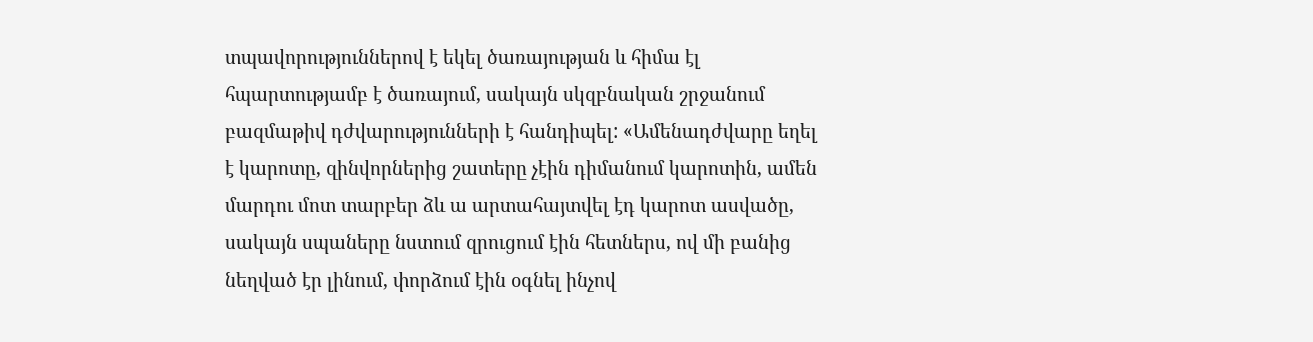տպավորություններով է եկել ծառայության և հիմա էլ հպարտությամբ է ծառայում, սակայն սկզբնական շրջանում բազմաթիվ դժվարությունների է հանդիպել: «Ամենադժվարը եղել է կարոտը, զինվորներից շատերը չէին դիմանում կարոտին, ամեն մարդու մոտ տարբեր ձև ա արտահայտվել էդ կարոտ ասվածը, սակայն սպաները նստում զրուցում էին հետներս, ով մի բանից նեղված էր լինում, փորձում էին օգնել ինչով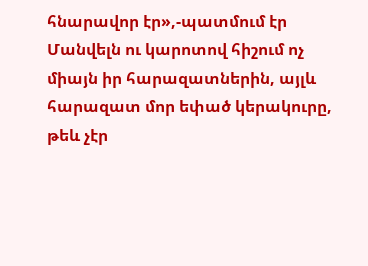հնարավոր էր»,-պատմում էր Մանվելն ու կարոտով հիշում ոչ միայն իր հարազատներին, այլև հարազատ մոր եփած կերակուրը, թեև չէր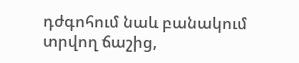դժգոհում նաև բանակում տրվող ճաշից,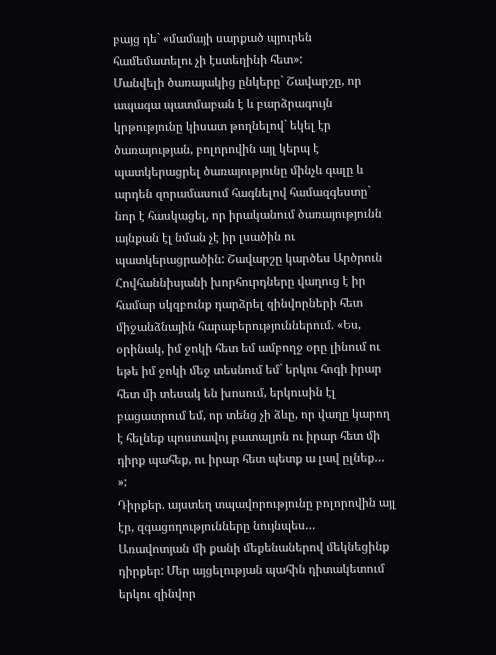բայց դե` «մամայի սարքած պյուրեն համեմատելու չի էստեղինի հետ»:
Մանվելի ծառայակից ընկերը` Շավարշը, որ ապագա պատմաբան է և բարձրագույն կրթությունը կիսատ թողնելով` եկել էր ծառայության, բոլորովին այլ կերպ է պատկերացրել ծառայությունը մինչև գալը և արդեն զորամասում հագնելով համազգեստը` նոր է հասկացել, որ իրականում ծառայությունն այնքան էլ նման չէ իր լսածին ու պատկերացրածին: Շավարշը կարծես Արծրուն Հովհաննիսյանի խորհուրդները վաղուց է իր համար սկզբունք դարձրել զինվորների հետ միջանձնային հարաբերություններում. «Ես, օրինակ, իմ ջոկի հետ եմ ամբողջ օրը լինում ու եթե իմ ջոկի մեջ տեսնում եմ` երկու հոգի իրար հետ մի տեսակ են խոսում, երկուսին էլ բացատրում եմ, որ տենց չի ձևը, որ վաղը կարող է հելնեք պոստավոյ բատալյոն ու իրար հետ մի դիրք պահեք, ու իրար հետ պետք ա լավ ըլնեք… »:
Դիրքեր. այստեղ տպավորությունը բոլորովին այլ էր, զգացողությունները նույնպես…
Առավոտյան մի քանի մեքենաներով մեկնեցինք դիրքեր: Մեր այցելության պահին դիտակետում երկու զինվոր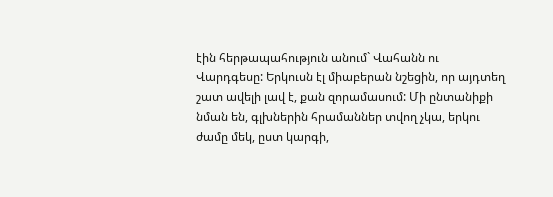էին հերթապահություն անում` Վահանն ու Վարդգեսը: Երկուսն էլ միաբերան նշեցին, որ այդտեղ շատ ավելի լավ է, քան զորամասում: Մի ընտանիքի նման են, գլխներին հրամաններ տվող չկա, երկու ժամը մեկ, ըստ կարգի,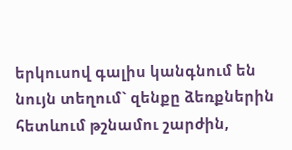երկուսով գալիս կանգնում են նույն տեղում` զենքը ձեռքներին հետևում թշնամու շարժին,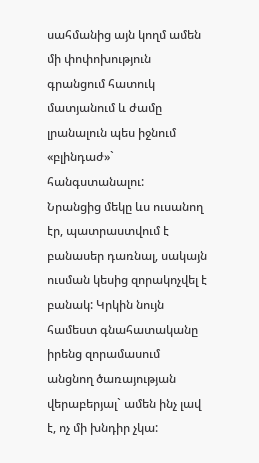սահմանից այն կողմ ամեն մի փոփոխություն գրանցում հատուկ մատյանում և ժամը լրանալուն պես իջնում «բլինդաժ»` հանգստանալու:
Նրանցից մեկը ևս ուսանող էր, պատրաստվում է բանասեր դառնալ, սակայն ուսման կեսից զորակոչվել է բանակ: Կրկին նույն համեստ գնահատականը իրենց զորամասում անցնող ծառայության վերաբերյալ` ամեն ինչ լավ է, ոչ մի խնդիր չկա: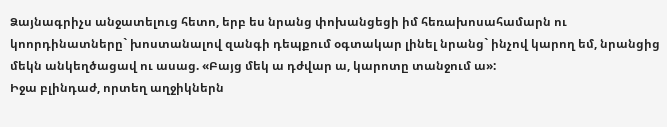Ձայնագրիչս անջատելուց հետո, երբ ես նրանց փոխանցեցի իմ հեռախոսահամարն ու կոորդինատները` խոստանալով զանգի դեպքում օգտակար լինել նրանց` ինչով կարող եմ, նրանցից մեկն անկեղծացավ ու ասաց. «Բայց մեկ ա դժվար ա, կարոտը տանջում ա»:
Իջա բլինդաժ, որտեղ աղջիկներն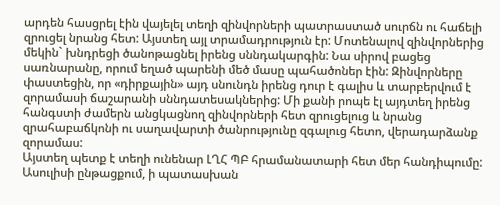արդեն հասցրել էին վայելել տեղի զինվորների պատրաստած սուրճն ու հաճելի զրուցել նրանց հետ: Այստեղ այլ տրամադրություն էր: Մոտենալով զինվորներից մեկին` խնդրեցի ծանոթացնել իրենց սննդակարգին: Նա սիրով բացեց սառնարանը, որում եղած պարենի մեծ մասը պահածոներ էին: Զինվորները փաստեցին, որ «դիրքային» այդ սնունդն իրենց դուր է գալիս և տարբերվում է զորամասի ճաշարանի սննդատեսակներից: Մի քանի րոպե էլ այդտեղ իրենց հանգստի ժամերն անցկացնող զինվորների հետ զրուցելուց և նրանց զրահաբաճկոնի ու սաղավարտի ծանրությունը զգալուց հետո, վերադարձանք զորամաս:
Այստեղ պետք է տեղի ունենար ԼՂՀ ՊԲ հրամանատարի հետ մեր հանդիպումը: Ասուլիսի ընթացքում, ի պատասխան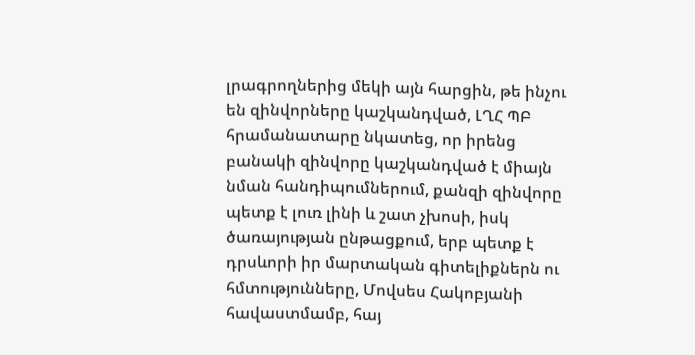լրագրողներից մեկի այն հարցին, թե ինչու են զինվորները կաշկանդված, ԼՂՀ ՊԲ հրամանատարը նկատեց, որ իրենց բանակի զինվորը կաշկանդված է միայն նման հանդիպումներում, քանզի զինվորը պետք է լուռ լինի և շատ չխոսի, իսկ ծառայության ընթացքում, երբ պետք է դրսևորի իր մարտական գիտելիքներն ու հմտությունները, Մովսես Հակոբյանի հավաստմամբ, հայ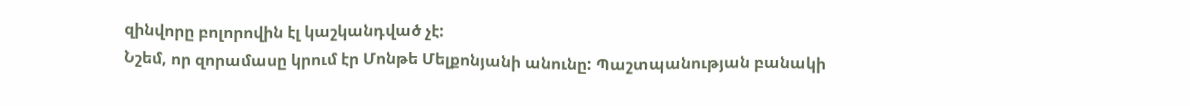զինվորը բոլորովին էլ կաշկանդված չէ:
Նշեմ, որ զորամասը կրում էր Մոնթե Մելքոնյանի անունը: Պաշտպանության բանակի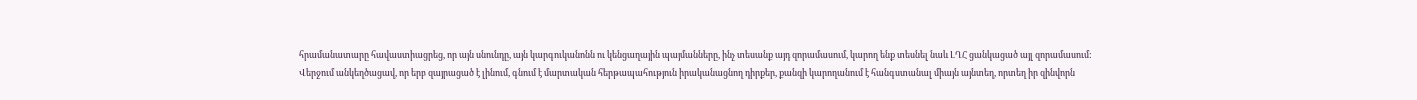հրամանատարը հավաստիացրեց, որ այն սնունդը, այն կարգուկանոնն ու կենցաղային պայմանները, ինչ տեսանք այդ զորամասում, կարող ենք տեսնել նաև ԼՂՀ ցանկացած այլ զորամասում:
Վերջում անկեղծացավ, որ երբ զայրացած է լինում, գնում է մարտական հերթապահություն իրականացնող դիրքեր, քանզի կարողանում է հանգստանալ միայն այնտեղ, որտեղ իր զինվորն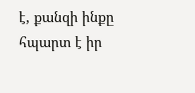է, քանզի ինքը հպարտ է իր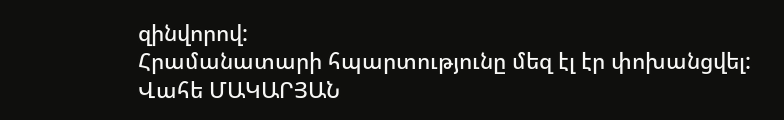զինվորով:
Հրամանատարի հպարտությունը մեզ էլ էր փոխանցվել:
Վահե ՄԱԿԱՐՅԱՆ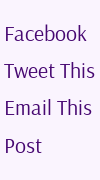Facebook
Tweet This
Email This Post